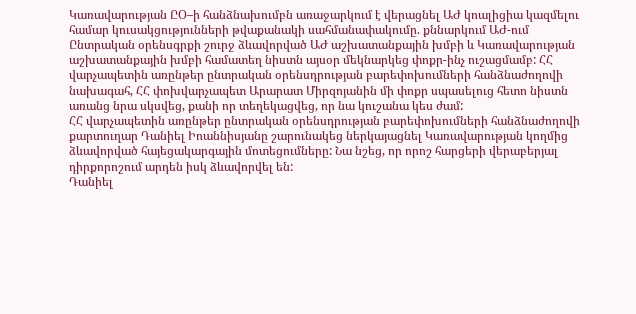Կառավարության ԸՕ–ի հանձնախումբն առաջարկում է վերացնել ԱԺ կոալիցիա կազմելու համար կուսակցությունների թվաքանակի սահմանափակումը. քննարկում ԱԺ-ում
Ընտրական օրենսգրքի շուրջ ձևավորված ԱԺ աշխատանքային խմբի և Կառավարության աշխատանքային խմբի համատեղ նիստն այսօր մեկնարկեց փոքր-ինչ ուշացմամբ: ՀՀ վարչապետին առընթեր ընտրական օրենսդրության բարեփոխումների հանձնաժողովի նախագահ, ՀՀ փոխվարչապետ Արարատ Միրզոյանին մի փոքր սպասելուց հետո նիստն առանց նրա սկսվեց, քանի որ տեղեկացվեց, որ նա կուշանա կես ժամ:
ՀՀ վարչապետին առընթեր ընտրական օրենսդրության բարեփոխումների հանձնաժողովի քարտուղար Դանիել Իոաննիսյանը շարունակեց ներկայացնել Կառավարության կողմից ձևավորված հայեցակարգային մոտեցումները: Նա նշեց, որ որոշ հարցերի վերաբերյալ դիրքորոշում արդեն իսկ ձևավորվել են:
Դանիել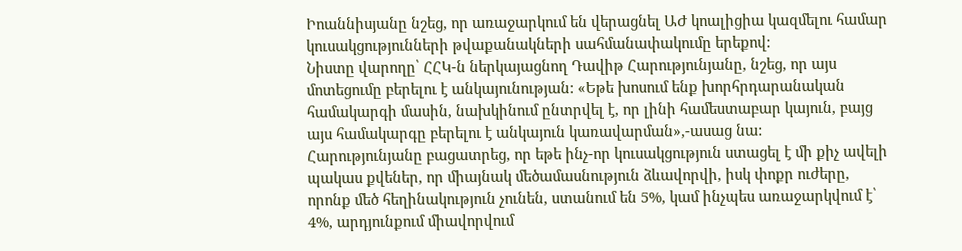Իոաննիսյանը նշեց, որ առաջարկում են վերացնել ԱԺ կոալիցիա կազմելու համար կուսակցությունների թվաքանակների սահմանափակումը երեքով:
Նիստը վարողը՝ ՀՀԿ-ն ներկայացնող Դավիթ Հարությունյանը, նշեց, որ այս մոտեցումը բերելու է անկայունության: «Եթե խոսում ենք խորհրդարանական համակարգի մասին, նախկինում ընտրվել է, որ լինի համեստաբար կայուն, բայց այս համակարգը բերելու է անկայուն կառավարման»,-ասաց նա:
Հարությունյանը բացատրեց, որ եթե ինչ-որ կուսակցություն ստացել է մի քիչ ավելի պակաս քվեներ, որ միայնակ մեծամասնություն ձևավորվի, իսկ փոքր ուժերը, որոնք մեծ հեղինակություն չունեն, ստանում են 5%, կամ ինչպես առաջարկվում է՝ 4%, արդյունքում միավորվում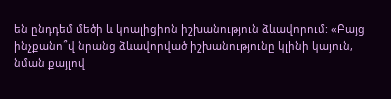են ընդդեմ մեծի և կոալիցիոն իշխանություն ձևավորում: «Բայց ինչքանո՞վ նրանց ձևավորված իշխանությունը կլինի կայուն, նման քայլով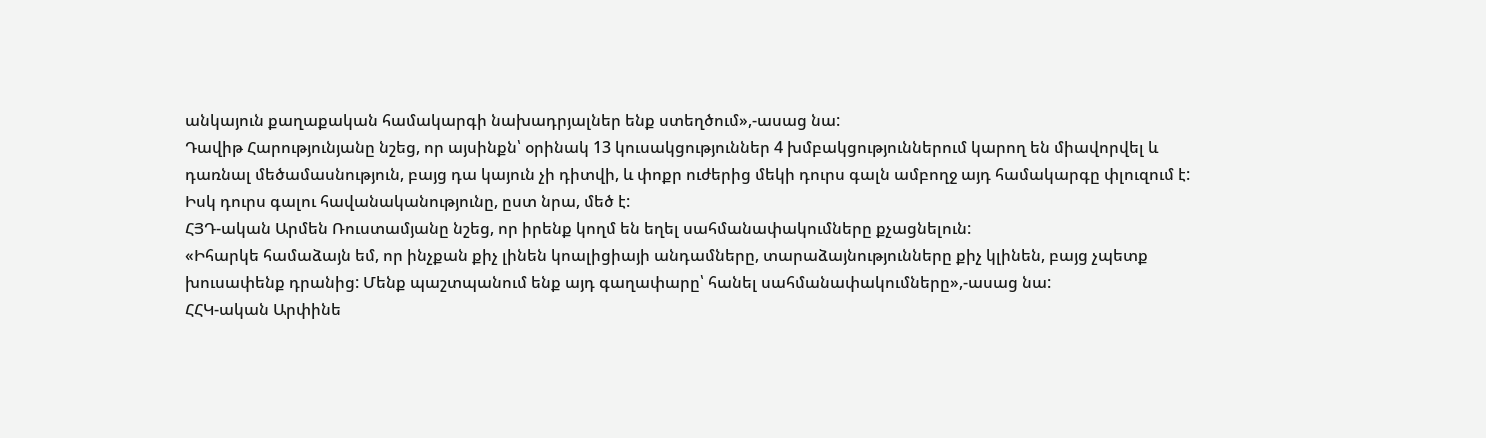անկայուն քաղաքական համակարգի նախադրյալներ ենք ստեղծում»,-ասաց նա:
Դավիթ Հարությունյանը նշեց, որ այսինքն՝ օրինակ 13 կուսակցություններ 4 խմբակցություններում կարող են միավորվել և դառնալ մեծամասնություն, բայց դա կայուն չի դիտվի, և փոքր ուժերից մեկի դուրս գալն ամբողջ այդ համակարգը փլուզում է: Իսկ դուրս գալու հավանականությունը, ըստ նրա, մեծ է:
ՀՅԴ-ական Արմեն Ռուստամյանը նշեց, որ իրենք կողմ են եղել սահմանափակումները քչացնելուն:
«Իհարկե համաձայն եմ, որ ինչքան քիչ լինեն կոալիցիայի անդամները, տարաձայնությունները քիչ կլինեն, բայց չպետք խուսափենք դրանից: Մենք պաշտպանում ենք այդ գաղափարը՝ հանել սահմանափակումները»,-ասաց նա:
ՀՀԿ-ական Արփինե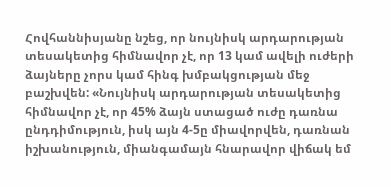Հովհաննիսյանը նշեց, որ նույնիսկ արդարության տեսակետից հիմնավոր չէ, որ 13 կամ ավելի ուժերի ձայները չորս կամ հինգ խմբակցության մեջ բաշխվեն: «Նույնիսկ արդարության տեսակետից հիմնավոր չէ, որ 45% ձայն ստացած ուժը դառնա ընդդիմություն, իսկ այն 4-5ը միավորվեն, դառնան իշխանություն, միանգամայն հնարավոր վիճակ եմ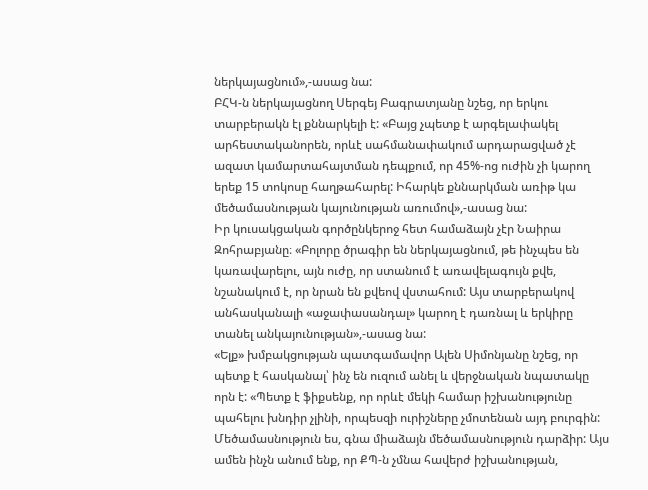ներկայացնում»,-ասաց նա:
ԲՀԿ-ն ներկայացնող Սերգեյ Բագրատյանը նշեց, որ երկու տարբերակն էլ քննարկելի է: «Բայց չպետք է արգելափակել արհեստականորեն, որևէ սահմանափակում արդարացված չէ ազատ կամարտահայտման դեպքում, որ 45%-ոց ուժին չի կարող երեք 15 տոկոսը հաղթահարել: Իհարկե քննարկման առիթ կա մեծամասնության կայունության առումով»,-ասաց նա:
Իր կուսակցական գործընկերոջ հետ համաձայն չէր Նաիրա Զոհրաբյանը։ «Բոլորը ծրագիր են ներկայացնում, թե ինչպես են կառավարելու, այն ուժը, որ ստանում է առավելագույն քվե, նշանակում է, որ նրան են քվեով վստահում: Այս տարբերակով անհասկանալի «աջափասանդալ» կարող է դառնալ և երկիրը տանել անկայունության»,-ասաց նա:
«Ելք» խմբակցության պատգամավոր Ալեն Սիմոնյանը նշեց, որ պետք է հասկանալ՝ ինչ են ուզում անել և վերջնական նպատակը որն է: «Պետք է ֆիքսենք, որ որևէ մեկի համար իշխանությունը պահելու խնդիր չլինի, որպեսզի ուրիշները չմոտենան այդ բուրգին: Մեծամասնություն ես, գնա միաձայն մեծամասնություն դարձիր: Այս ամեն ինչն անում ենք, որ ՔՊ-ն չմնա հավերժ իշխանության,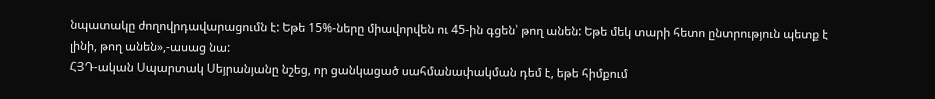նպատակը ժողովրդավարացումն է: Եթե 15%-ները միավորվեն ու 45-ին գցեն՝ թող անեն: Եթե մեկ տարի հետո ընտրություն պետք է լինի, թող անեն»,-ասաց նա:
ՀՅԴ-ական Սպարտակ Սեյրանյանը նշեց, որ ցանկացած սահմանափակման դեմ է, եթե հիմքում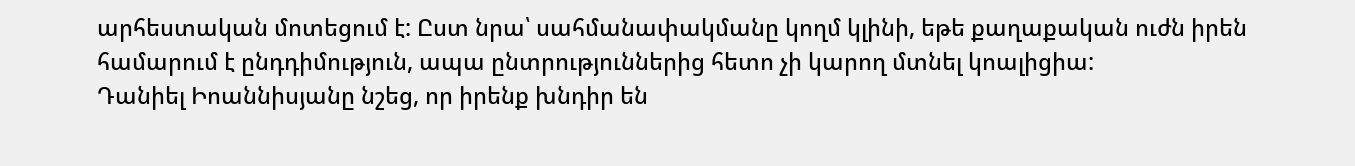արհեստական մոտեցում է: Ըստ նրա՝ սահմանափակմանը կողմ կլինի, եթե քաղաքական ուժն իրեն համարում է ընդդիմություն, ապա ընտրություններից հետո չի կարող մտնել կոալիցիա:
Դանիել Իոաննիսյանը նշեց, որ իրենք խնդիր են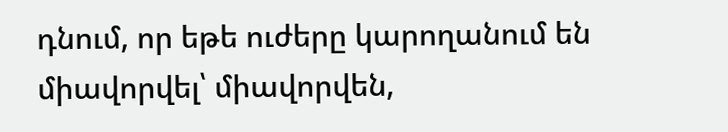դնում, որ եթե ուժերը կարողանում են միավորվել՝ միավորվեն,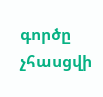գործը չհասցվի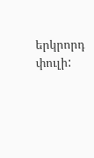երկրորդ փուլի: